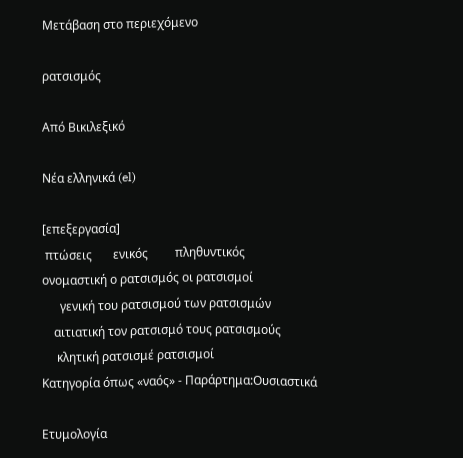Μετάβαση στο περιεχόμενο

ρατσισμός

Από Βικιλεξικό

Νέα ελληνικά (el)

[επεξεργασία]
 πτώσεις       ενικός         πληθυντικός
ονομαστική ο ρατσισμός οι ρατσισμοί
      γενική του ρατσισμού των ρατσισμών
    αιτιατική τον ρατσισμό τους ρατσισμούς
     κλητική ρατσισμέ ρατσισμοί
Κατηγορία όπως «ναός» - Παράρτημα:Ουσιαστικά

Ετυμολογία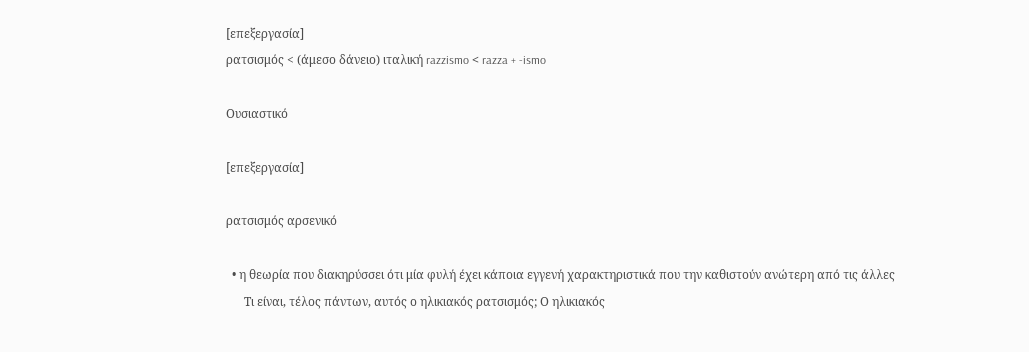[επεξεργασία]
ρατσισμός < (άμεσο δάνειο) ιταλική razzismo < razza + -ismo

Ουσιαστικό

[επεξεργασία]

ρατσισμός αρσενικό

  • η θεωρία που διακηρύσσει ότι μία φυλή έχει κάποια εγγενή χαρακτηριστικά που την καθιστούν ανώτερη από τις άλλες
      Τι είναι, τέλος πάντων, αυτός ο ηλικιακός ρατσισμός; Ο ηλικιακός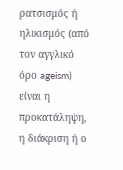ρατσισμός ή ηλικισμός (από τον αγγλικό όρο ageism) είναι η προκατάληψη, η διάκριση ή ο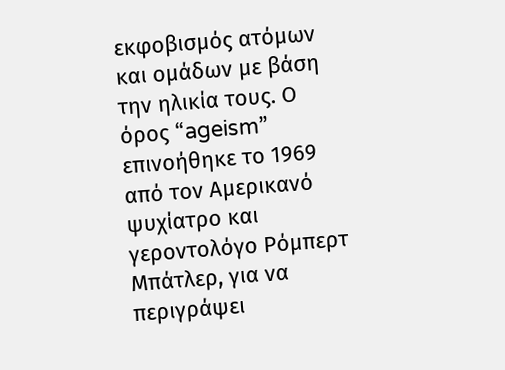εκφοβισμός ατόμων και ομάδων με βάση την ηλικία τους. Ο όρος “ageism” επινοήθηκε το 1969 από τον Αμερικανό ψυχίατρο και γεροντολόγο Ρόμπερτ Μπάτλερ, για να περιγράψει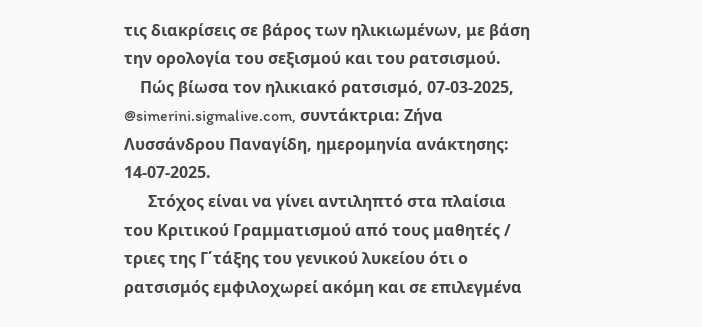τις διακρίσεις σε βάρος των ηλικιωμένων, με βάση την ορολογία του σεξισμού και του ρατσισμού.
    Πώς βίωσα τον ηλικιακό ρατσισμό, 07-03-2025, @simerini.sigmalive.com, συντάκτρια: Ζήνα Λυσσάνδρου Παναγίδη, ημερομηνία ανάκτησης: 14-07-2025.
      Στόχος είναι να γίνει αντιληπτό στα πλαίσια του Κριτικού Γραμματισμού από τους μαθητές / τριες της Γ΄τάξης του γενικού λυκείου ότι ο ρατσισμός εμφιλοχωρεί ακόμη και σε επιλεγμένα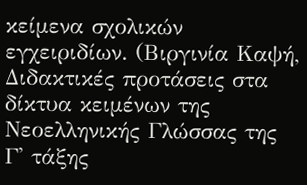κείμενα σχολικών εγχειριδίων. (Βιργινία Καψή, Διδακτικές προτάσεις στα δίκτυα κειμένων της Νεοελληνικής Γλώσσας της Γ' τάξης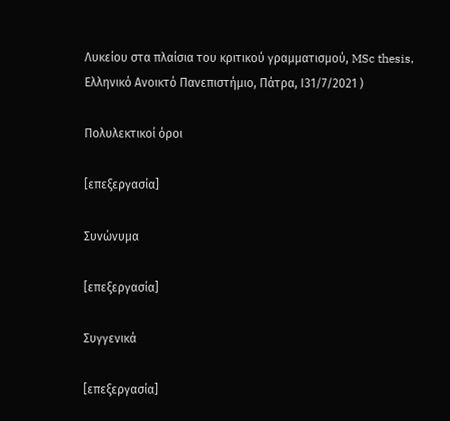Λυκείου στα πλαίσια του κριτικού γραμματισμού, MSc thesis, Ελληνικό Ανοικτό Πανεπιστήμιο, Πάτρα, Ι31/7/2021 )

Πολυλεκτικοί όροι

[επεξεργασία]

Συνώνυμα

[επεξεργασία]

Συγγενικά

[επεξεργασία]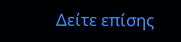Δείτε επίσης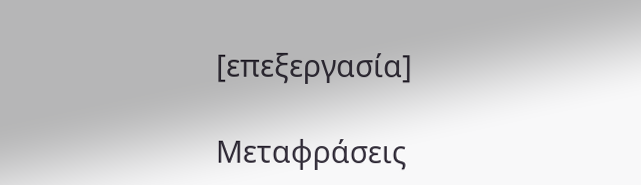[επεξεργασία]

Μεταφράσεις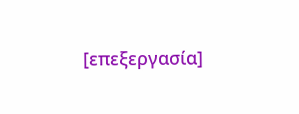[επεξεργασία]